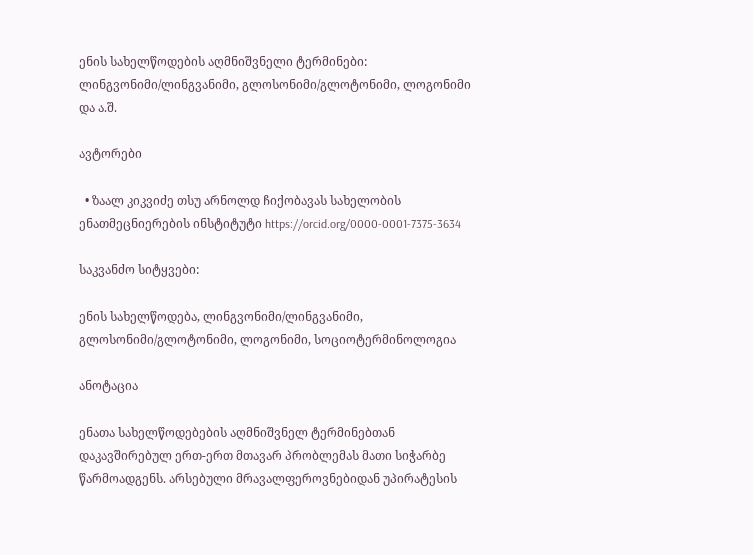ენის სახელწოდების აღმნიშვნელი ტერმინები: ლინგვონიმი/ლინგვანიმი, გლოსონიმი/გლოტონიმი, ლოგონიმი და ა.შ.

ავტორები

  • ზაალ კიკვიძე თსუ არნოლდ ჩიქობავას სახელობის ენათმეცნიერების ინსტიტუტი https://orcid.org/0000-0001-7375-3634

საკვანძო სიტყვები:

ენის სახელწოდება, ლინგვონიმი/ლინგვანიმი, გლოსონიმი/გლოტონიმი, ლოგონიმი, სოციოტერმინოლოგია

ანოტაცია

ენათა სახელწოდებების აღმნიშვნელ ტერმინებთან დაკავშირებულ ერთ-ერთ მთავარ პრობლემას მათი სიჭარბე წარმოადგენს. არსებული მრავალფეროვნებიდან უპირატესის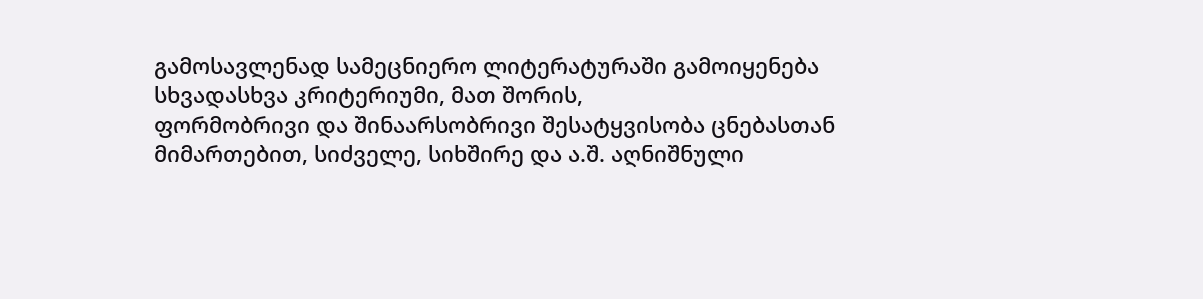გამოსავლენად სამეცნიერო ლიტერატურაში გამოიყენება სხვადასხვა კრიტერიუმი, მათ შორის,
ფორმობრივი და შინაარსობრივი შესატყვისობა ცნებასთან მიმართებით, სიძველე, სიხშირე და ა.შ. აღნიშნული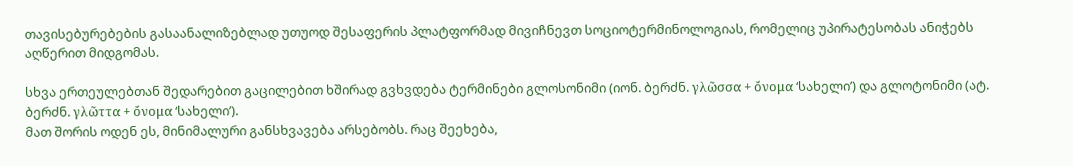თავისებურებების გასაანალიზებლად უთუოდ შესაფერის პლატფორმად მივიჩნევთ სოციოტერმინოლოგიას, რომელიც უპირატესობას ანიჭებს აღწერით მიდგომას.

სხვა ერთეულებთან შედარებით გაცილებით ხშირად გვხვდება ტერმინები გლოსონიმი (იონ. ბერძნ. γλῶσσα + ὄνομα ‘სახელი’) და გლოტონიმი (ატ. ბერძნ. γλῶττα + ὄνομα ‘სახელი’).
მათ შორის ოდენ ეს, მინიმალური განსხვავება არსებობს. რაც შეეხება,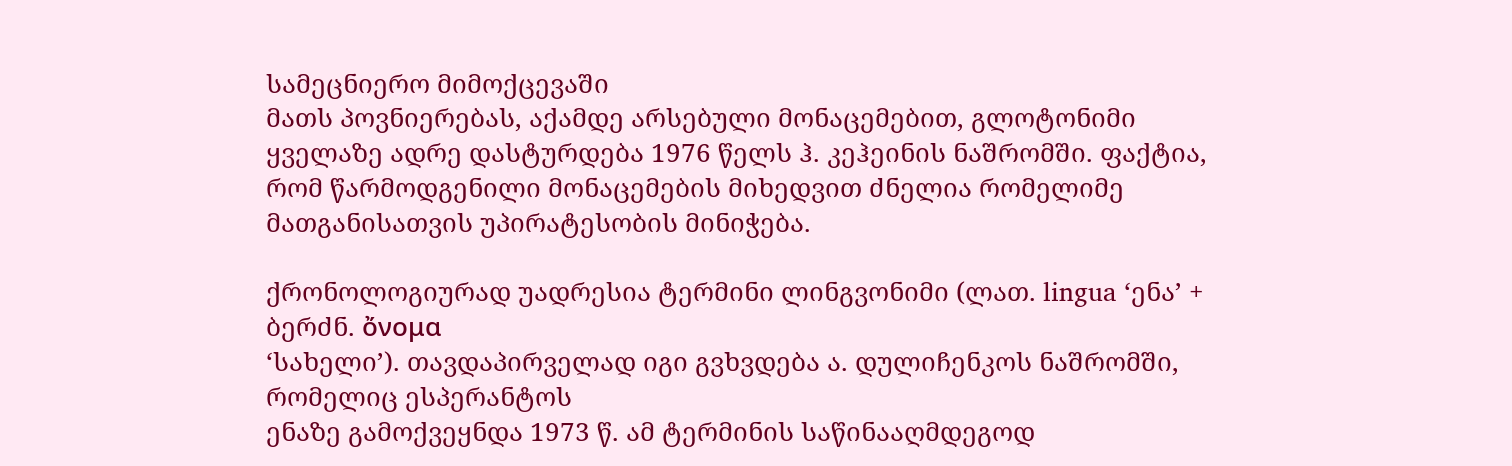სამეცნიერო მიმოქცევაში
მათს პოვნიერებას, აქამდე არსებული მონაცემებით, გლოტონიმი ყველაზე ადრე დასტურდება 1976 წელს ჰ. კეჰეინის ნაშრომში. ფაქტია, რომ წარმოდგენილი მონაცემების მიხედვით ძნელია რომელიმე მათგანისათვის უპირატესობის მინიჭება.

ქრონოლოგიურად უადრესია ტერმინი ლინგვონიმი (ლათ. lingua ‘ენა’ + ბერძნ. ὄνομα
‘სახელი’). თავდაპირველად იგი გვხვდება ა. დულიჩენკოს ნაშრომში, რომელიც ესპერანტოს
ენაზე გამოქვეყნდა 1973 წ. ამ ტერმინის საწინააღმდეგოდ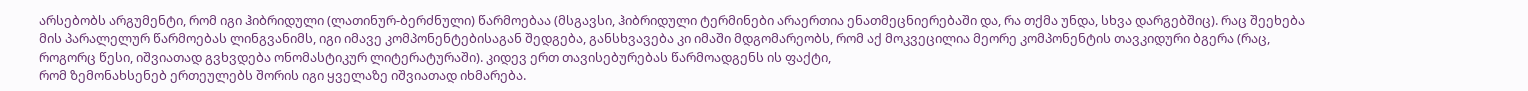არსებობს არგუმენტი, რომ იგი ჰიბრიდული (ლათინურ-ბერძნული) წარმოებაა (მსგავსი, ჰიბრიდული ტერმინები არაერთია ენათმეცნიერებაში და, რა თქმა უნდა, სხვა დარგებშიც). რაც შეეხება მის პარალელურ წარმოებას ლინგვანიმს, იგი იმავე კომპონენტებისაგან შედგება, განსხვავება კი იმაში მდგომარეობს, რომ აქ მოკვეცილია მეორე კომპონენტის თავკიდური ბგერა (რაც, როგორც წესი, იშვიათად გვხვდება ონომასტიკურ ლიტერატურაში). კიდევ ერთ თავისებურებას წარმოადგენს ის ფაქტი,
რომ ზემონახსენებ ერთეულებს შორის იგი ყველაზე იშვიათად იხმარება.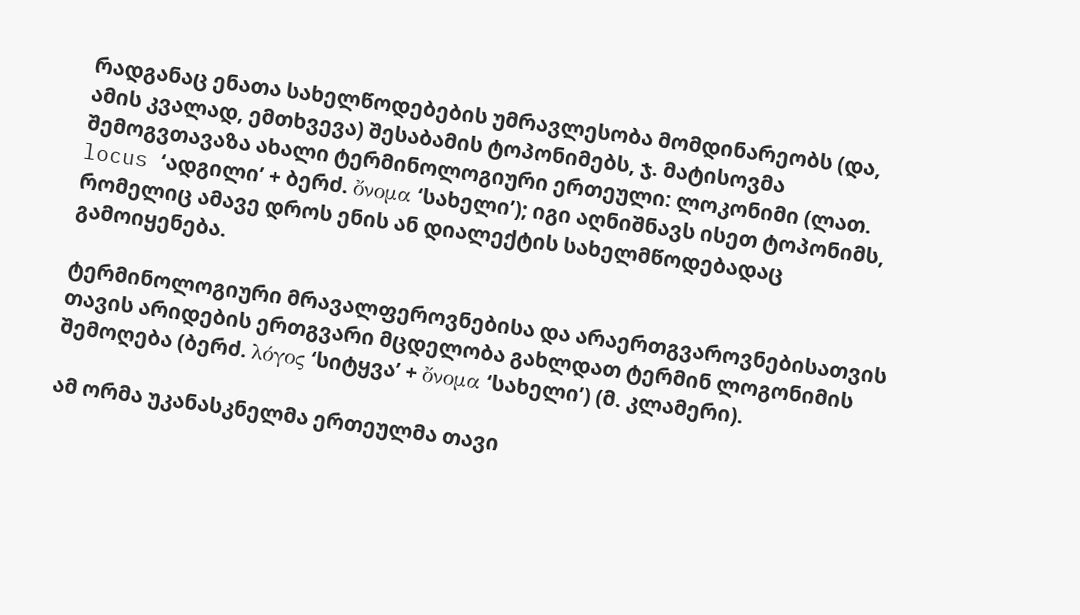რადგანაც ენათა სახელწოდებების უმრავლესობა მომდინარეობს (და, ამის კვალად, ემთხვევა) შესაბამის ტოპონიმებს, ჯ. მატისოვმა შემოგვთავაზა ახალი ტერმინოლოგიური ერთეული: ლოკონიმი (ლათ. locus ‘ადგილი’ + ბერძ. ὄνομα ‘სახელი’); იგი აღნიშნავს ისეთ ტოპონიმს,
რომელიც ამავე დროს ენის ან დიალექტის სახელმწოდებადაც გამოიყენება.

ტერმინოლოგიური მრავალფეროვნებისა და არაერთგვაროვნებისათვის თავის არიდების ერთგვარი მცდელობა გახლდათ ტერმინ ლოგონიმის შემოღება (ბერძ. λόγος ‘სიტყვა’ + ὄνομα ‘სახელი’) (მ. კლამერი).

ამ ორმა უკანასკნელმა ერთეულმა თავი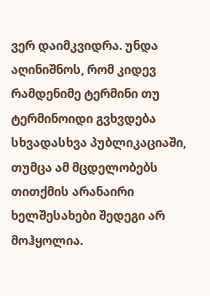ვერ დაიმკვიდრა. უნდა აღინიშნოს, რომ კიდევ
რამდენიმე ტერმინი თუ ტერმინოიდი გვხვდება სხვადასხვა პუბლიკაციაში, თუმცა ამ მცდელობებს თითქმის არანაირი ხელშესახები შედეგი არ მოჰყოლია.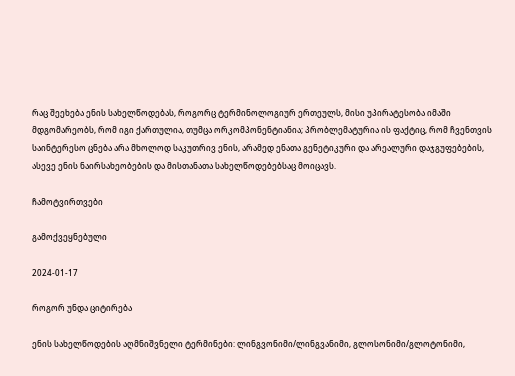რაც შეეხება ენის სახელწოდებას, როგორც ტერმინოლოგიურ ერთეულს, მისი უპირატესობა იმაში მდგომარეობს, რომ იგი ქართულია, თუმცა ორკომპონენტიანია; პრობლემატურია ის ფაქტიც, რომ ჩვენთვის საინტერესო ცნება არა მხოლოდ საკუთრივ ენის, არამედ ენათა გენეტიკური და არეალური დაჯგუფებების, ასევე ენის ნაირსახეობების და მისთანათა სახელწოდებებსაც მოიცავს.

ჩამოტვირთვები

გამოქვეყნებული

2024-01-17

როგორ უნდა ციტირება

ენის სახელწოდების აღმნიშვნელი ტერმინები: ლინგვონიმი/ლინგვანიმი, გლოსონიმი/გლოტონიმი,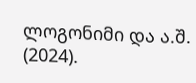ლოგონიმი და ა.შ. (2024).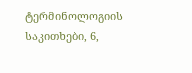ტერმინოლოგიის საკითხები, 6,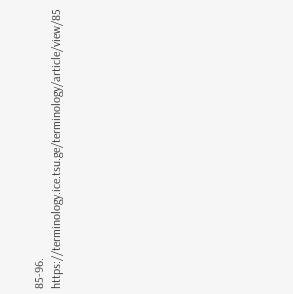85-96. https://terminology.ice.tsu.ge/terminology/article/view/85